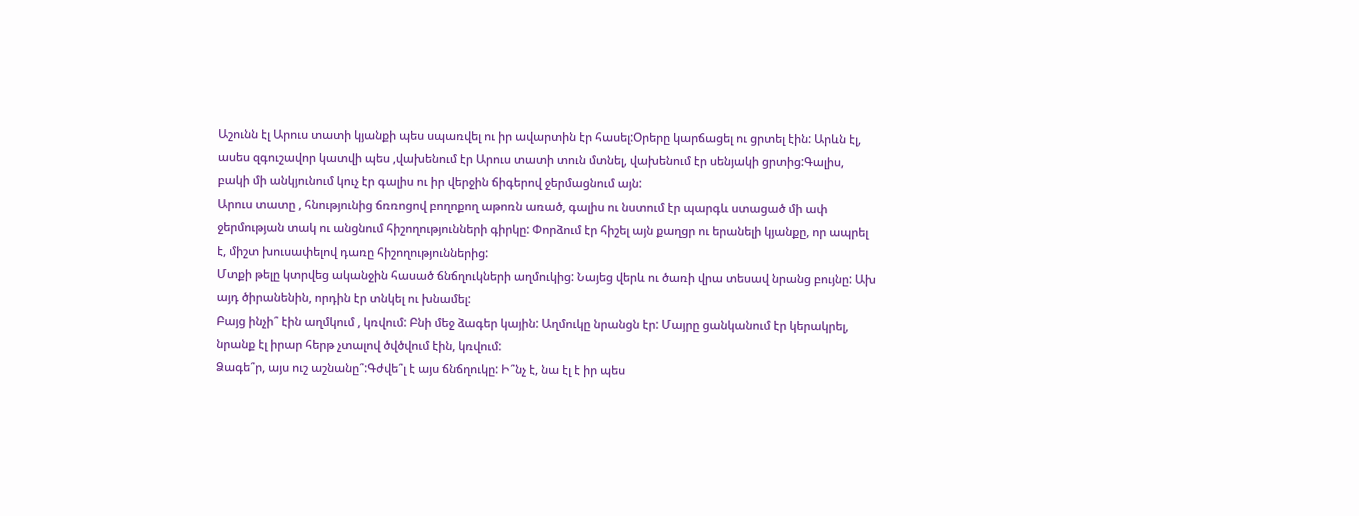Աշունն էլ Արուս տատի կյանքի պես սպառվել ու իր ավարտին էր հասել:Օրերը կարճացել ու ցրտել էին: Արևն էլ, ասես զգուշավոր կատվի պես ,վախենում էր Արուս տատի տուն մտնել, վախենում էր սենյակի ցրտից:Գալիս, բակի մի անկյունում կուչ էր գալիս ու իր վերջին ճիգերով ջերմացնում այն:
Արուս տատը , հնությունից ճռռոցով բողոքող աթոռն առած, գալիս ու նստում էր պարգև ստացած մի ափ ջերմության տակ ու անցնում հիշողությունների գիրկը: Փորձում էր հիշել այն քաղցր ու երանելի կյանքը, որ ապրել է, միշտ խուսափելով դառը հիշողություններից:
Մտքի թելը կտրվեց ականջին հասած ճնճղուկների աղմուկից: Նայեց վերև ու ծառի վրա տեսավ նրանց բույնը: Ախ այդ ծիրանենին, որդին էր տնկել ու խնամել:
Բայց ինչի՞ էին աղմկում , կռվում: Բնի մեջ ձագեր կային: Աղմուկը նրանցն էր: Մայրը ցանկանում էր կերակրել, նրանք էլ իրար հերթ չտալով ծվծվում էին, կռվում:
Ձագե՞ր, այս ուշ աշնանը՞:Գժվե՞լ է այս ճնճղուկը: Ի՞նչ է, նա էլ է իր պես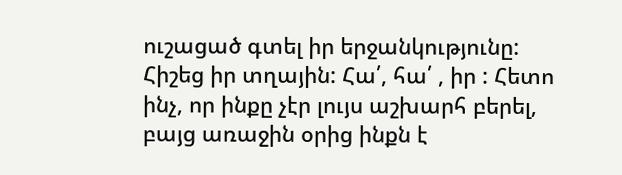ուշացած գտել իր երջանկությունը:
Հիշեց իր տղային: Հա՛, հա՛ , իր : Հետո ինչ, որ ինքը չէր լույս աշխարհ բերել, բայց առաջին օրից ինքն է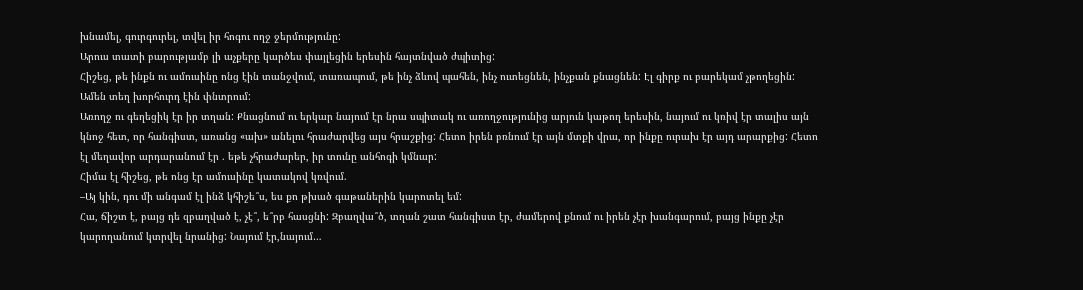խնամել, գուրգուրել, տվել իր հոգու ողջ ջերմությունը:
Արուս տատի բարությամբ լի աչքերը կարծես փայլեցին երեսին հայտնված ժպիտից:
Հիշեց, թե ինքն ու ամուսինը ոնց էին տանջվում, տառապում, թե ինչ ձևով պահեն, ինչ ուտեցնեն, ինչքան քնացնեն: Էլ գիրք ու բարեկամ չթողեցին: Ամեն տեղ խորհուրդ էին փնտրում:
Առողջ ու գեղեցիկ էր իր տղան: Քնացնում ու երկար նայում էր նրա սպիտակ ու առողջությունից արյուն կաթող երեսին, նայում ու կռիվ էր տալիս այն կնոջ հետ, որ հանգիստ, առանց «ախ» անելու հրաժարվեց այս հրաշքից: Հետո իրեն բռնում էր այն մտքի վրա, որ ինքը ուրախ էր այդ արարքից: Հետո էլ մեղավոր արդարանում էր . եթե չհրաժարեր, իր տունը անհոգի կմնար:
Հիմա էլ հիշեց, թե ոնց էր ամուսինը կատակով կռվում.
–Այ կին, դու մի անգամ էլ ինձ կհիշե՞ս, ես քո թխած գաթաներին կարոտել եմ:
Հա, ճիշտ է, բայց դե զբաղված է, չէ՞, ե՞րբ հասցնի: Զբաղվա՞ծ, տղան շատ հանգիստ էր, ժամերով քնում ու իրեն չէր խանգարում, բայց ինքը չէր կարողանում կտրվել նրանից: Նայում էր,նայում…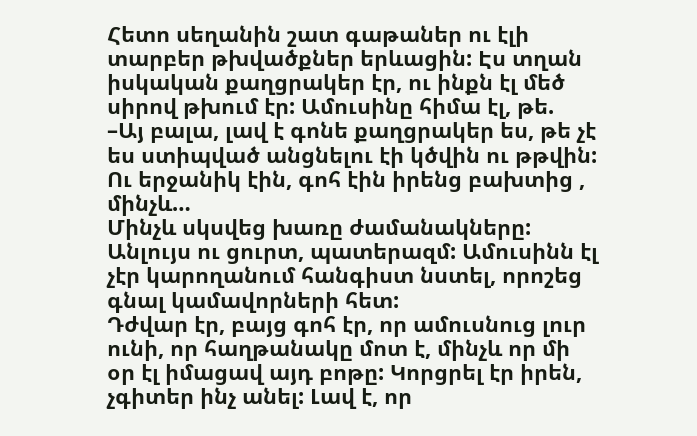Հետո սեղանին շատ գաթաներ ու էլի տարբեր թխվածքներ երևացին: Էս տղան իսկական քաղցրակեր էր, ու ինքն էլ մեծ սիրով թխում էր: Ամուսինը հիմա էլ, թե.
–Այ բալա, լավ է գոնե քաղցրակեր ես, թե չէ ես ստիպված անցնելու էի կծվին ու թթվին:
Ու երջանիկ էին, գոհ էին իրենց բախտից , մինչև…
Մինչև սկսվեց խառը ժամանակները: Անլույս ու ցուրտ, պատերազմ: Ամուսինն էլ չէր կարողանում հանգիստ նստել, որոշեց գնալ կամավորների հետ:
Դժվար էր, բայց գոհ էր, որ ամուսնուց լուր ունի, որ հաղթանակը մոտ է, մինչև որ մի օր էլ իմացավ այդ բոթը: Կորցրել էր իրեն, չգիտեր ինչ անել: Լավ է, որ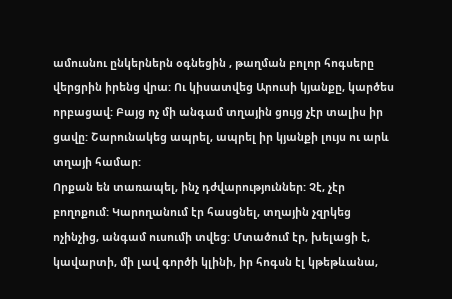ամուսնու ընկերներն օգնեցին , թաղման բոլոր հոգսերը վերցրին իրենց վրա: Ու կիսատվեց Արուսի կյանքը, կարծես որբացավ: Բայց ոչ մի անգամ տղային ցույց չէր տալիս իր ցավը: Շարունակեց ապրել, ապրել իր կյանքի լույս ու արև տղայի համար:
Որքան են տառապել, ինչ դժվարություններ: Չէ, չէր բողոքում: Կարողանում էր հասցնել, տղային չզրկեց ոչինչից, անգամ ուսումի տվեց: Մտածում էր, խելացի է, կավարտի, մի լավ գործի կլինի, իր հոգսն էլ կթեթևանա,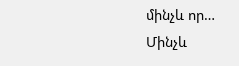մինչև որ…
Մինչև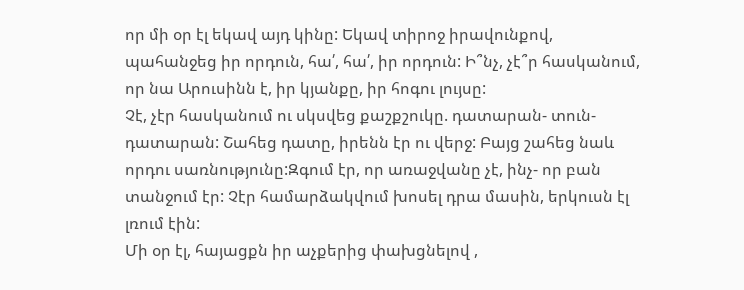որ մի օր էլ եկավ այդ կինը: Եկավ տիրոջ իրավունքով, պահանջեց իր որդուն, հա՛, հա՛, իր որդուն: Ի՞նչ, չէ՞ր հասկանում, որ նա Արուսինն է, իր կյանքը, իր հոգու լույսը:
Չէ, չէր հասկանում ու սկսվեց քաշքշուկը. դատարան- տուն- դատարան: Շահեց դատը, իրենն էր ու վերջ: Բայց շահեց նաև որդու սառնությունը:Զգում էր, որ առաջվանը չէ, ինչ- որ բան տանջում էր: Չէր համարձակվում խոսել դրա մասին, երկուսն էլ լռում էին:
Մի օր էլ, հայացքն իր աչքերից փախցնելով ,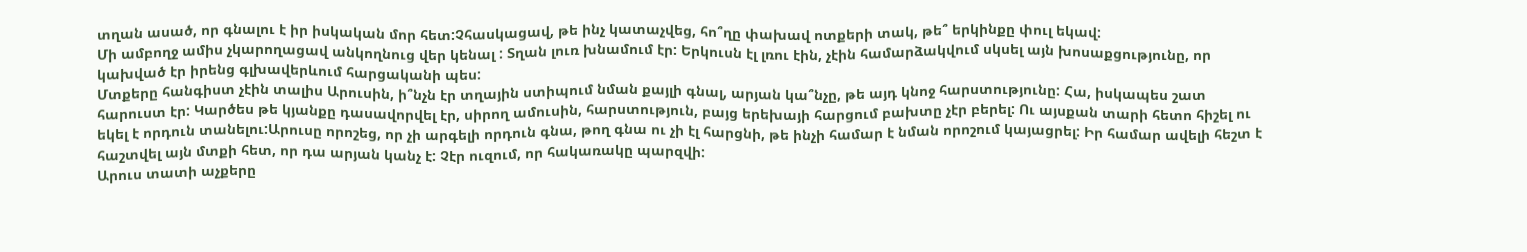տղան ասած, որ գնալու է իր իսկական մոր հետ:Չհասկացավ, թե ինչ կատաչվեց, հո՞ղը փախավ ոտքերի տակ, թե՞ երկինքը փուլ եկավ:
Մի ամբողջ ամիս չկարողացավ անկողնուց վեր կենալ : Տղան լուռ խնամում էր: Երկուսն էլ լռու էին, չէին համարձակվում սկսել այն խոսաքցությունը, որ կախված էր իրենց գլխավերևում հարցականի պես:
Մտքերը հանգիստ չէին տալիս Արուսին, ի՞նչն էր տղային ստիպում նման քայլի գնալ, արյան կա՞նչը, թե այդ կնոջ հարստությունը: Հա, իսկապես շատ հարուստ էր: Կարծես թե կյանքը դասավորվել էր, սիրող ամուսին, հարստություն, բայց երեխայի հարցում բախտը չէր բերել: Ու այսքան տարի հետո հիշել ու եկել է որդուն տանելու:Արուսը որոշեց, որ չի արգելի որդուն գնա, թող գնա ու չի էլ հարցնի, թե ինչի համար է նման որոշում կայացրել: Իր համար ավելի հեշտ է հաշտվել այն մտքի հետ, որ դա արյան կանչ է: Չէր ուզում, որ հակառակը պարզվի:
Արուս տատի աչքերը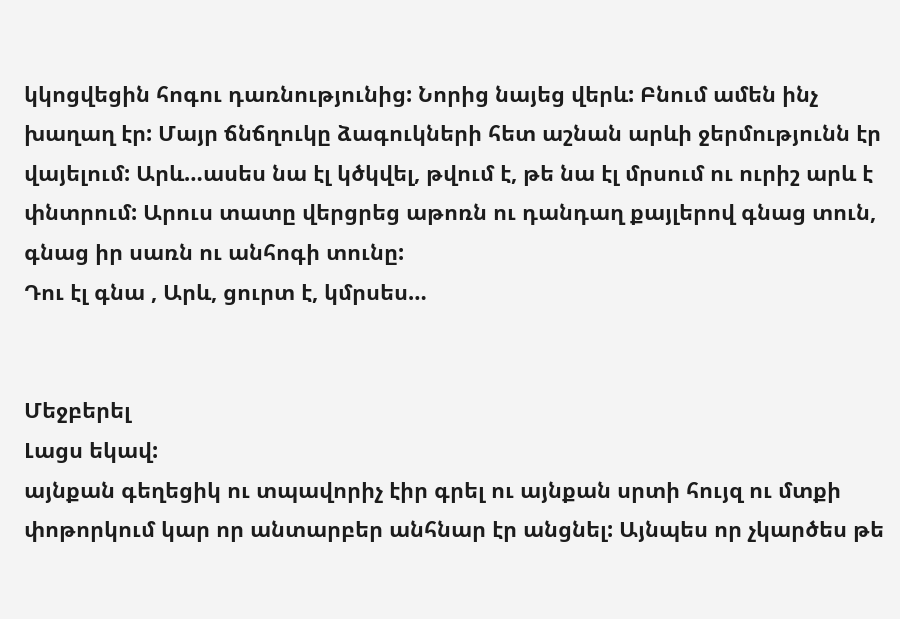կկոցվեցին հոգու դառնությունից: Նորից նայեց վերև: Բնում ամեն ինչ խաղաղ էր: Մայր ճնճղուկը ձագուկների հետ աշնան արևի ջերմությունն էր վայելում: Արև…ասես նա էլ կծկվել, թվում է, թե նա էլ մրսում ու ուրիշ արև է փնտրում: Արուս տատը վերցրեց աթոռն ու դանդաղ քայլերով գնաց տուն, գնաց իր սառն ու անհոգի տունը:
Դու էլ գնա , Արև, ցուրտ է, կմրսես…


Մեջբերել
Լացս եկավ:
այնքան գեղեցիկ ու տպավորիչ էիր գրել ու այնքան սրտի հույզ ու մտքի փոթորկում կար որ անտարբեր անհնար էր անցնել: Այնպես որ չկարծես թե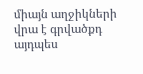միայն աղջիկների վրա է գրվածքդ այդպես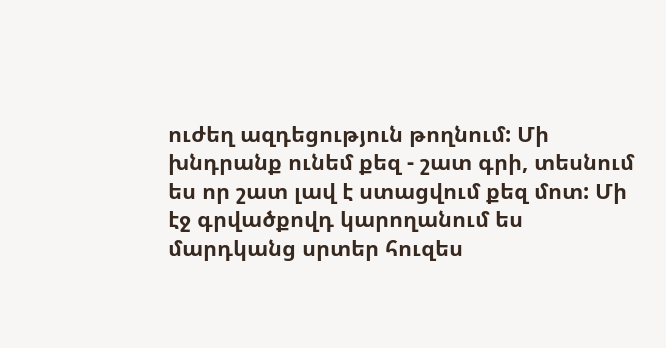ուժեղ ազդեցություն թողնում: Մի խնդրանք ունեմ քեզ - շատ գրի, տեսնում ես որ շատ լավ է ստացվում քեզ մոտ: Մի էջ գրվածքովդ կարողանում ես մարդկանց սրտեր հուզես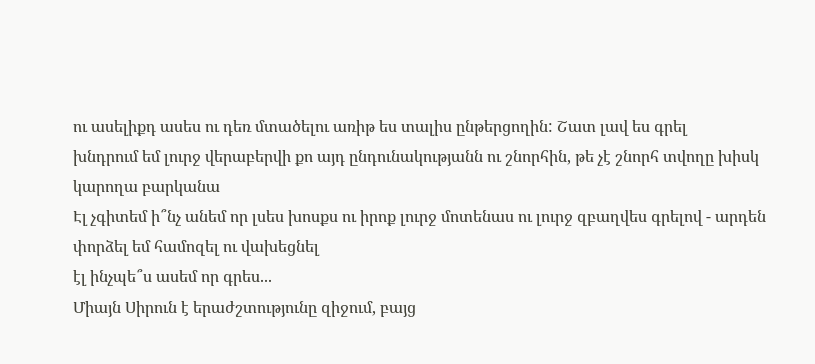ու ասելիքդ ասես ու դեռ մտածելու առիթ ես տալիս ընթերցողին: Շատ լավ ես գրել
խնդրում եմ լուրջ վերաբերվի քո այդ ընդունակությանն ու շնորհին, թե չէ շնորհ տվողը խիսկ կարողա բարկանա
Էլ չգիտեմ ի՞նչ անեմ որ լսես խոսքս ու իրոք լուրջ մոտենաս ու լուրջ զբաղվես գրելով - արդեն փորձել եմ համոզել ու վախեցնել
էլ ինչպե՞ս ասեմ որ գրես...
Միայն Սիրուն է երաժշտությունը զիջում, բայց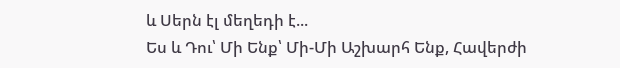և Սերն էլ մեղեդի է...
Ես և Դու՝ Մի Ենք՝ Մի-Մի Աշխարհ Ենք, Հավերժի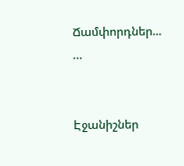Ճամփորդներ...
…


Էջանիշներ